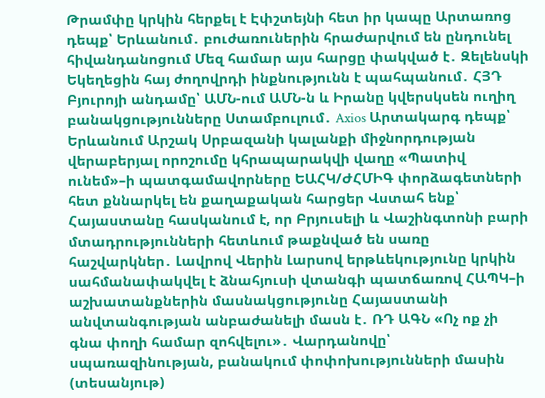Թրամփը կրկին հերքել է Էփշտեյնի հետ իր կապը Արտառոց դեպք՝ Երևանում․ բուժառուներին հրաժարվում են ընդունել հիվանդանոցում Մեզ համար այս հարցը փակված է․ Զելենսկի Եկեղեցին հայ ժողովրդի ինքնությունն է պահպանում․ ՀՅԴ Բյուրոյի անդամը՝ ԱՄՆ-ում ԱՄՆ-ն և Իրանը կվերսկսեն ուղիղ բանակցությունները Ստամբուլում․ Axios Արտակարգ դեպք՝ Երևանում Արշակ Սրբազանի կալանքի միջնորդության վերաբերյալ որոշումը կհրապարակվի վաղը «Պատիվ ունեմ»–ի պատգամավորները ԵԱՀԿ/ԺՀՄԻԳ փորձագետների հետ քննարկել են քաղաքական հարցեր Վստահ ենք՝ Հայաստանը հասկանում է, որ Բրյուսելի և Վաշինգտոնի բարի մտադրությունների հետևում թաքնված են սառը հաշվարկներ․ Լավրով Վերին Լարսով երթևեկությունը կրկին սահմանափակվել է ձնահյուսի վտանգի պատճառով ՀԱՊԿ–ի աշխատանքներին մասնակցությունը Հայաստանի անվտանգության անբաժանելի մասն է․ ՌԴ ԱԳՆ «Ոչ ոք չի գնա փողի համար զոհվելու»․ Վարդանովը՝ սպառազինության, բանակում փոփոխությունների մասին (տեսանյութ)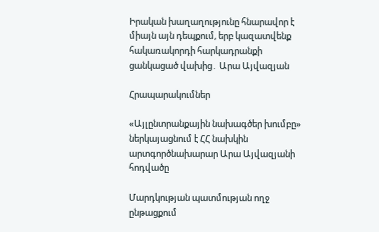Իրական խաղաղությունը հնարավոր է միայն այն դեպքում, երբ կազատվենք հակառակորդի հարկադրանքի ցանկացած վախից․ Արա Այվազյան

Հրապարակումներ

«Այլընտրանքային նախագծեր խումբը» ներկայացնում է ՀՀ նախկին արտգործնախարար Արա Այվազյանի հոդվածը

Մարդկության պատմության ողջ ընթացքում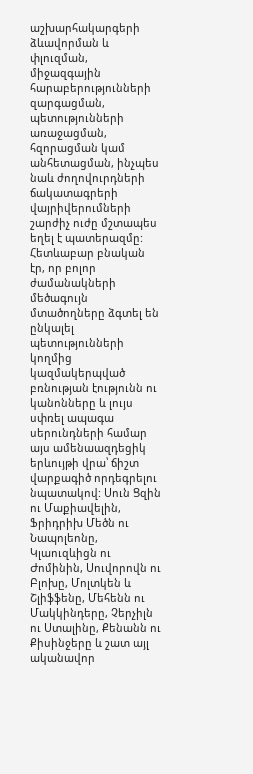աշխարհակարգերի ձևավորման և փլուզման, միջազգային հարաբերությունների զարգացման, պետությունների առաջացման, հզորացման կամ անհետացման, ինչպես նաև ժողովուրդների ճակատագրերի վայրիվերումների շարժիչ ուժը մշտապես եղել է պատերազմը: Հետևաբար բնական էր, որ բոլոր ժամանակների մեծագույն մտածողները ձգտել են ընկալել պետությունների կողմից կազմակերպված բռնության էությունն ու կանոնները և լույս սփռել ապագա սերունդների համար այս ամենաազդեցիկ երևույթի վրա՝ ճիշտ վարքագիծ որդեգրելու նպատակով: Սուն Ցզին ու Մաքիավելին, Ֆրիդրիխ Մեծն ու Նապոլեոնը, Կլաուզևիցն ու Ժոմինին, Սուվորովն ու Բլոխը, Մոլտկեն և Շլիֆֆենը, Մեհենն ու Մակկինդերը, Չերչիլն ու Ստալինը, Քենանն ու Քիսինջերը և շատ այլ ականավոր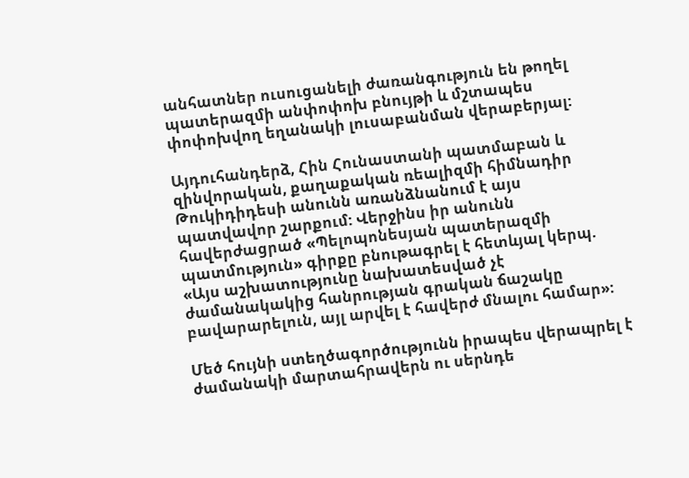անհատներ ուսուցանելի ժառանգություն են թողել պատերազմի անփոփոխ բնույթի և մշտապես փոփոխվող եղանակի լուսաբանման վերաբերյալ:

Այդուհանդերձ, Հին Հունաստանի պատմաբան և զինվորական, քաղաքական ռեալիզմի հիմնադիր Թուկիդիդեսի անունն առանձնանում է այս պատվավոր շարքում: Վերջինս իր անունն հավերժացրած «Պելոպոնեսյան պատերազմի պատմություն» գիրքը բնութագրել է հետևյալ կերպ. «Այս աշխատությունը նախատեսված չէ ժամանակակից հանրության գրական ճաշակը բավարարելուն, այլ արվել է հավերժ մնալու համար»:

Մեծ հույնի ստեղծագործությունն իրապես վերապրել է ժամանակի մարտահրավերն ու սերնդե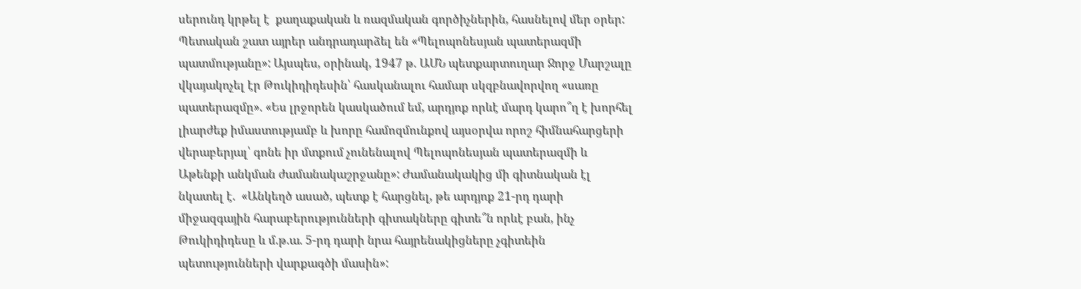սերունդ կրթել է  քաղաքական և ռազմական գործիչներին, հասնելով մեր օրեր: Պետական շատ այրեր անդրադարձել են «Պելոպոնեսյան պատերազմի պատմությանը»: Այսպես, օրինակ, 1947 թ. ԱՄՆ պետքարտուղար Ջորջ Մարշալը վկայակոչել էր Թուկիդիդեսին՝ հասկանալու համար սկզբնավորվող «սառը պատերազմը». «Ես լրջորեն կասկածում եմ, արդյոք որևէ մարդ կարո՞ղ է խորհել լիարժեք իմաստությամբ և խորը համոզմունքով այսօրվա որոշ հիմնահարցերի վերաբերյալ՝ գոնե իր մտքում չունենալով Պելոպոնեսյան պատերազմի և Աթենքի անկման ժամանակաշրջանը»: Ժամանակակից մի գիտնական էլ նկատել է.  «Անկեղծ ասած, պետք է հարցնել, թե արդյոք 21-րդ դարի միջազգային հարաբերությունների գիտակները գիտե՞ն որևէ բան, ինչ Թուկիդիդեսը և մ.թ.ա. 5-րդ դարի նրա հայրենակիցները չգիտեին պետությունների վարքագծի մասին»: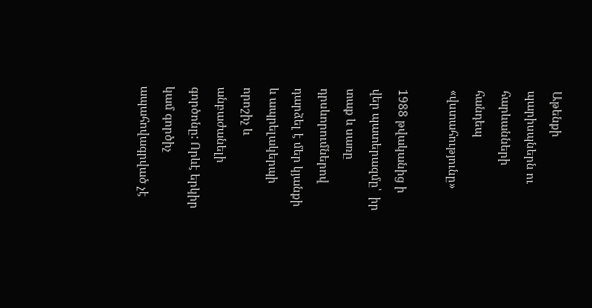Աթենքի պարիսպներն ու հարևանների հանդեպ «վստահությունը»

1988 թվականից ի վեր պատերազմը՝  իր տաք և սառը դրսևորումներով դարձել է մեր կյանքի և ապրելակերպի որոշիչ և անբաժանելի գործոնը: Որևէ երկիր կամ գործիչ ապահովագրված չէ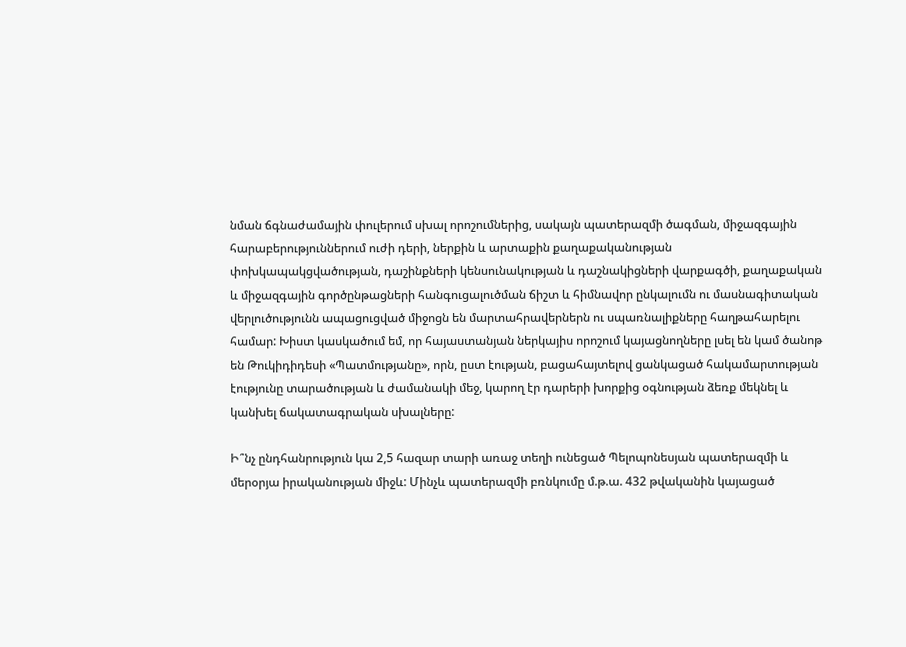նման ճգնաժամային փուլերում սխալ որոշումներից, սակայն պատերազմի ծագման, միջազգային հարաբերություններում ուժի դերի, ներքին և արտաքին քաղաքականության փոխկապակցվածության, դաշինքների կենսունակության և դաշնակիցների վարքագծի, քաղաքական և միջազգային գործընթացների հանգուցալուծման ճիշտ և հիմնավոր ընկալումն ու մասնագիտական վերլուծությունն ապացուցված միջոցն են մարտահրավերներն ու սպառնալիքները հաղթահարելու համար: Խիստ կասկածում եմ, որ հայաստանյան ներկայիս որոշում կայացնողները լսել են կամ ծանոթ են Թուկիդիդեսի «Պատմությանը», որն, ըստ էության, բացահայտելով ցանկացած հակամարտության էությունը տարածության և ժամանակի մեջ, կարող էր դարերի խորքից օգնության ձեռք մեկնել և կանխել ճակատագրական սխալները:

Ի՞նչ ընդհանրություն կա 2,5 հազար տարի առաջ տեղի ունեցած Պելոպոնեսյան պատերազմի և մերօրյա իրականության միջև: Մինչև պատերազմի բռնկումը մ.թ.ա. 432 թվականին կայացած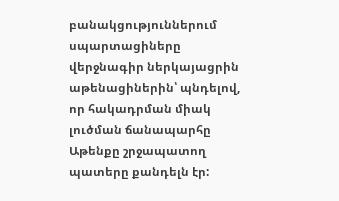բանակցություններում սպարտացիները վերջնագիր ներկայացրին աթենացիներին՝ պնդելով, որ հակադրման միակ լուծման ճանապարհը Աթենքը շրջապատող պատերը քանդելն էր: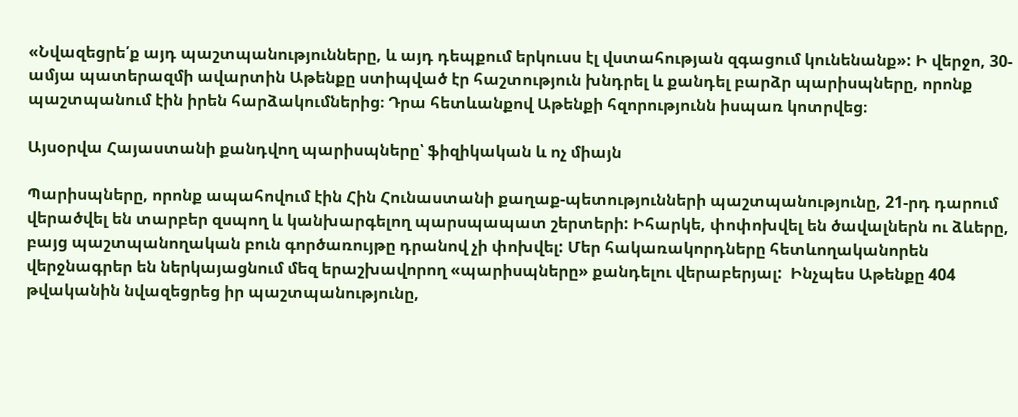«Նվազեցրե՛ք այդ պաշտպանությունները, և այդ դեպքում երկուսս էլ վստահության զգացում կունենանք»: Ի վերջո, 30-ամյա պատերազմի ավարտին Աթենքը ստիպված էր հաշտություն խնդրել և քանդել բարձր պարիսպները, որոնք պաշտպանում էին իրեն հարձակումներից։ Դրա հետևանքով Աթենքի հզորությունն իսպառ կոտրվեց։

Այսօրվա Հայաստանի քանդվող պարիսպները՝ ֆիզիկական և ոչ միայն

Պարիսպները, որոնք ապահովում էին Հին Հունաստանի քաղաք-պետությունների պաշտպանությունը, 21-րդ դարում վերածվել են տարբեր զսպող և կանխարգելող պարսպապատ շերտերի: Իհարկե, փոփոխվել են ծավալներն ու ձևերը, բայց պաշտպանողական բուն գործառույթը դրանով չի փոխվել: Մեր հակառակորդները հետևողականորեն վերջնագրեր են ներկայացնում մեզ երաշխավորող «պարիսպները» քանդելու վերաբերյալ:  Ինչպես Աթենքը 404 թվականին նվազեցրեց իր պաշտպանությունը,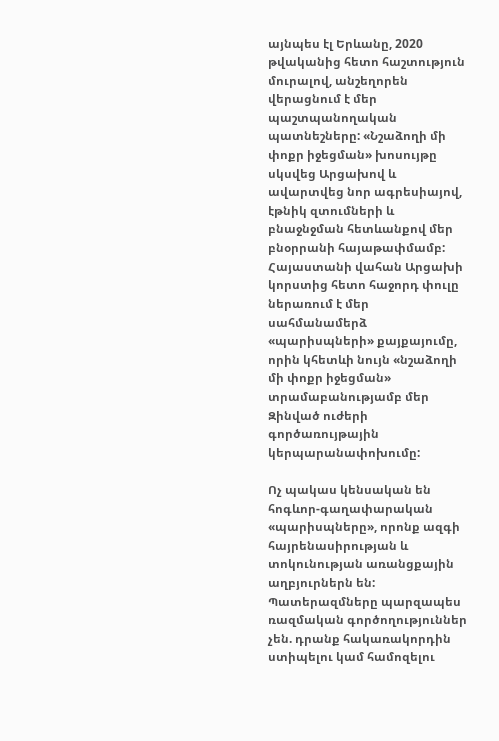այնպես էլ Երևանը, 2020 թվականից հետո հաշտություն մուրալով, անշեղորեն վերացնում է մեր պաշտպանողական պատնեշները: «Նշաձողի մի փոքր իջեցման» խոսույթը սկսվեց Արցախով և ավարտվեց նոր ագրեսիայով, էթնիկ զտումների և բնաջնջման հետևանքով մեր բնօրրանի հայաթափմամբ: Հայաստանի վահան Արցախի կորստից հետո հաջորդ փուլը ներառում է մեր սահմանամերձ «պարիսպների» քայքայումը, որին կհետևի նույն «նշաձողի մի փոքր իջեցման» տրամաբանությամբ մեր Զինված ուժերի գործառույթային կերպարանափոխումը:

Ոչ պակաս կենսական են հոգևոր-գաղափարական «պարիսպները», որոնք ազգի հայրենասիրության և տոկունության առանցքային աղբյուրներն են: Պատերազմները պարզապես ռազմական գործողություններ չեն. դրանք հակառակորդին ստիպելու կամ համոզելու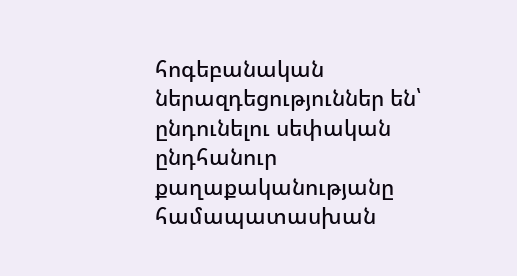հոգեբանական ներազդեցություններ են՝ ընդունելու սեփական ընդհանուր քաղաքականությանը համապատասխան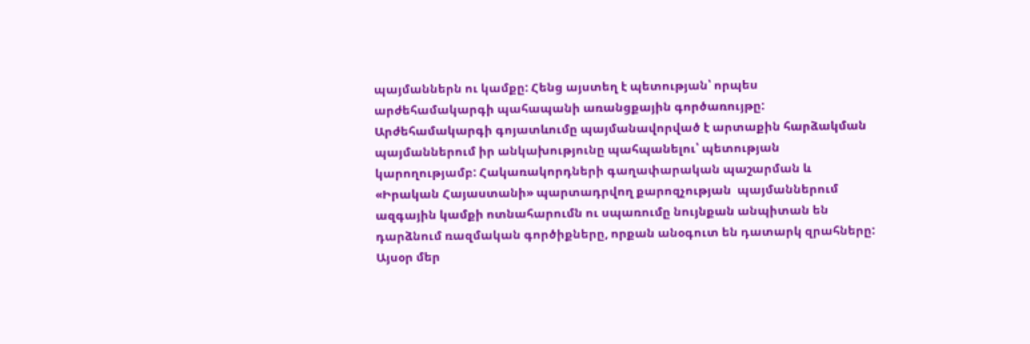պայմաններն ու կամքը: Հենց այստեղ է պետության՝ որպես արժեհամակարգի պահապանի առանցքային գործառույթը: Արժեհամակարգի գոյատևումը պայմանավորված է արտաքին հարձակման պայմաններում իր անկախությունը պահպանելու՝ պետության կարողությամբ: Հակառակորդների գաղափարական պաշարման և «Իրական Հայաստանի» պարտադրվող քարոզչության  պայմաններում ազգային կամքի ոտնահարումն ու սպառումը նույնքան անպիտան են դարձնում ռազմական գործիքները, որքան անօգուտ են դատարկ զրահները: Այսօր մեր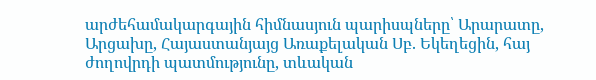արժեհամակարգային հիմնասյուն պարիսպները՝ Արարատը, Արցախը, Հայաստանյայց Առաքելական Սբ. Եկեղեցին, հայ ժողովրդի պատմությունը, տևական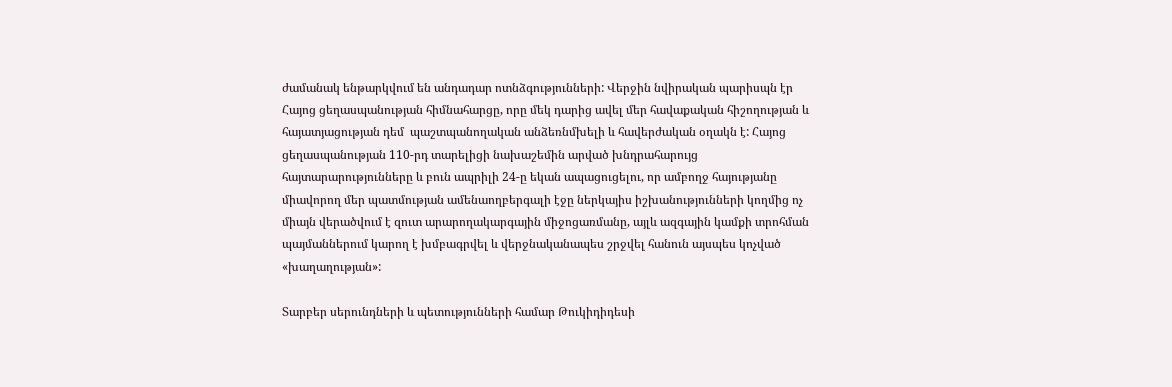ժամանակ ենթարկվում են անդադար ոտնձգությունների: Վերջին նվիրական պարիսպն էր Հայոց ցեղասպանության հիմնահարցը, որը մեկ դարից ավել մեր հավաքական հիշողության և հայատյացության դեմ  պաշտպանողական անձեռնմխելի և հավերժական օղակն է: Հայոց ցեղասպանության 110-րդ տարելիցի նախաշեմին արված խնդրահարույց հայտարարությունները և բուն ապրիլի 24-ը եկան ապացուցելու, որ ամբողջ հայությանը միավորող մեր պատմության ամենաողբերգալի էջը ներկայիս իշխանությունների կողմից ոչ միայն վերածվում է զուտ արարողակարգային միջոցառմանը, այլև ազգային կամքի տրոհման պայմաններում կարող է խմբագրվել և վերջնականապես շրջվել հանուն այսպես կոչված «խաղաղության»:

Տարբեր սերունդների և պետությունների համար Թուկիդիդեսի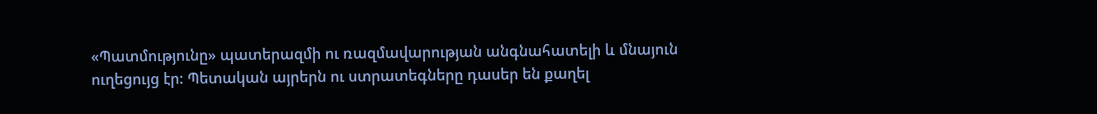«Պատմությունը» պատերազմի ու ռազմավարության անգնահատելի և մնայուն ուղեցույց էր: Պետական այրերն ու ստրատեգները դասեր են քաղել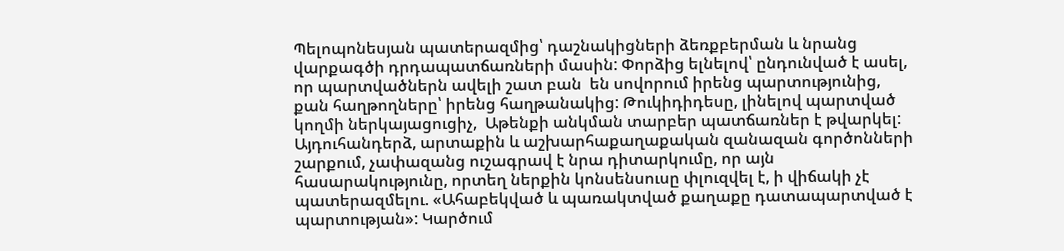Պելոպոնեսյան պատերազմից՝ դաշնակիցների ձեռքբերման և նրանց վարքագծի դրդապատճառների մասին: Փորձից ելնելով՝ ընդունված է ասել, որ պարտվածներն ավելի շատ բան  են սովորում իրենց պարտությունից, քան հաղթողները՝ իրենց հաղթանակից: Թուկիդիդեսը, լինելով պարտված կողմի ներկայացուցիչ,  Աթենքի անկման տարբեր պատճառներ է թվարկել: Այդուհանդերձ, արտաքին և աշխարհաքաղաքական զանազան գործոնների շարքում, չափազանց ուշագրավ է նրա դիտարկումը, որ այն հասարակությունը, որտեղ ներքին կոնսենսուսը փլուզվել է, ի վիճակի չէ պատերազմելու. «Ահաբեկված և պառակտված քաղաքը դատապարտված է պարտության»: Կարծում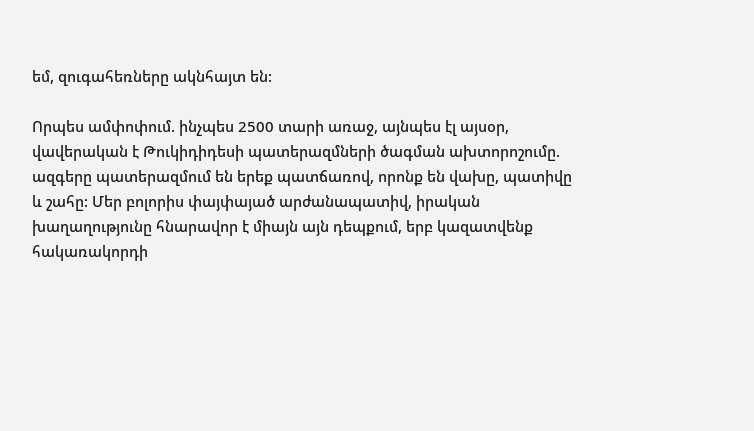եմ, զուգահեռները ակնհայտ են:

Որպես ամփոփում. ինչպես 2500 տարի առաջ, այնպես էլ այսօր, վավերական է Թուկիդիդեսի պատերազմների ծագման ախտորոշումը. ազգերը պատերազմում են երեք պատճառով, որոնք են վախը, պատիվը և շահը: Մեր բոլորիս փայփայած արժանապատիվ, իրական խաղաղությունը հնարավոր է միայն այն դեպքում, երբ կազատվենք հակառակորդի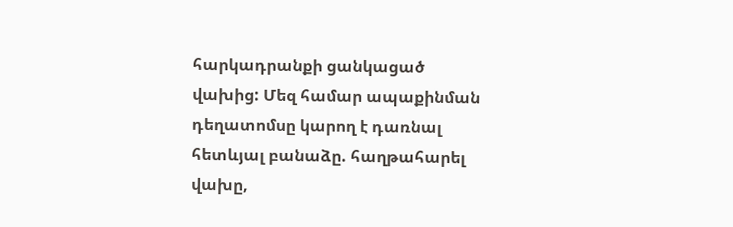հարկադրանքի ցանկացած վախից: Մեզ համար ապաքինման դեղատոմսը կարող է դառնալ հետևյալ բանաձը. հաղթահարել վախը,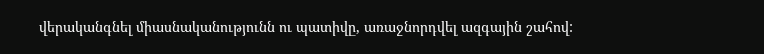վերականգնել միասնականությունն ու պատիվը, առաջնորդվել ազգային շահով: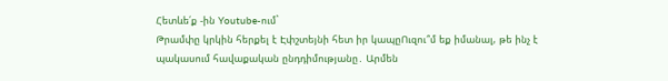Հետևե՛ք -ին Youtube-ում`
Թրամփը կրկին հերքել է Էփշտեյնի հետ իր կապըՈւզու՞մ եք իմանալ, թե ինչ է պակասում հավաքական ընդդիմությանը․ Արմեն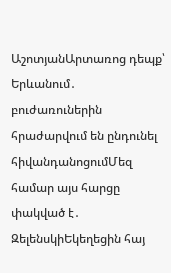ԱշոտյանԱրտառոց դեպք՝ Երևանում․ բուժառուներին հրաժարվում են ընդունել հիվանդանոցումՄեզ համար այս հարցը փակված է․ ԶելենսկիԵկեղեցին հայ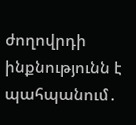ժողովրդի ինքնությունն է պահպանում․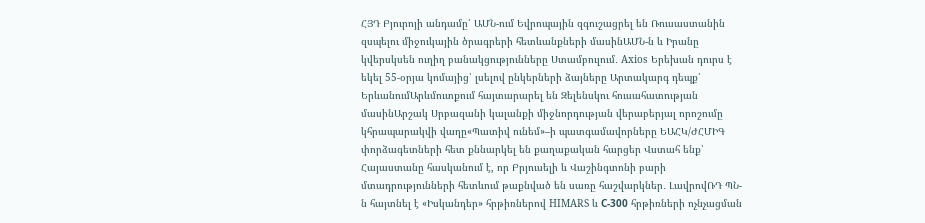ՀՅԴ Բյուրոյի անդամը՝ ԱՄՆ-ում Եվրոպային զգուշացրել են Ռուսաստանին զսպելու միջուկային ծրագրերի հետևանքների մասինԱՄՆ-ն և Իրանը կվերսկսեն ուղիղ բանակցությունները Ստամբուլում․ Axios Երեխան դուրս է եկել 55-օրյա կոմայից՝ լսելով ընկերների ձայները Արտակարգ դեպք՝ ԵրևանումԱրևմուտքում հայտարարել են Զելենսկու հուսահատության մասինԱրշակ Սրբազանի կալանքի միջնորդության վերաբերյալ որոշումը կհրապարակվի վաղը«Պատիվ ունեմ»–ի պատգամավորները ԵԱՀԿ/ԺՀՄԻԳ փորձագետների հետ քննարկել են քաղաքական հարցեր Վստահ ենք՝ Հայաստանը հասկանում է, որ Բրյուսելի և Վաշինգտոնի բարի մտադրությունների հետևում թաքնված են սառը հաշվարկներ․ ԼավրովՌԴ ՊՆ-ն հայտնել է «Իսկանդեր» հրթիռներով HIMARS և С-300 հրթիռների ոչնչացման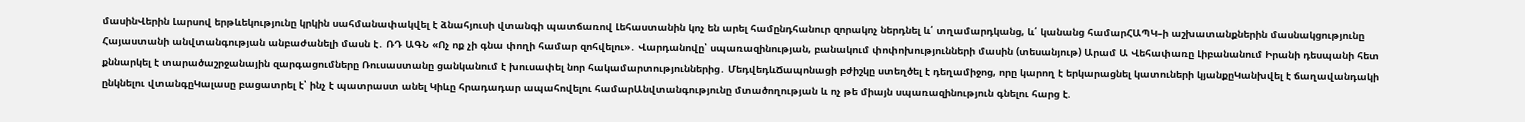մասինՎերին Լարսով երթևեկությունը կրկին սահմանափակվել է ձնահյուսի վտանգի պատճառով Լեհաստանին կոչ են արել համընդհանուր զորակոչ ներդնել և՛ տղամարդկանց, և՛ կանանց համարՀԱՊԿ–ի աշխատանքներին մասնակցությունը Հայաստանի անվտանգության անբաժանելի մասն է․ ՌԴ ԱԳՆ «Ոչ ոք չի գնա փողի համար զոհվելու»․ Վարդանովը՝ սպառազինության, բանակում փոփոխությունների մասին (տեսանյութ) Արամ Ա Վեհափառը Լիբանանում Իրանի դեսպանի հետ քննարկել է տարածաշրջանային զարգացումները Ռուսաստանը ցանկանում է խուսափել նոր հակամարտություններից․ ՄեդվեդևՃապոնացի բժիշկը ստեղծել է դեղամիջոց, որը կարող է երկարացնել կատուների կյանքըԿանխվել է ճաղավանդակի ընկնելու վտանգըԿալասը բացատրել է՝ ինչ է պատրաստ անել Կիևը հրադադար ապահովելու համարԱնվտանգությունը մտածողության և ոչ թե միայն սպառազինություն գնելու հարց է.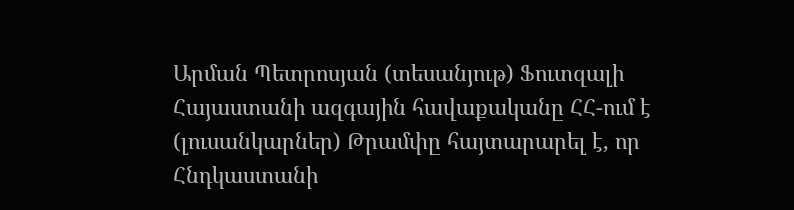Արման Պետրոսյան (տեսանյութ) Ֆուտզալի Հայաստանի ազգային հավաքականը ՀՀ-ում է (լուսանկարներ) Թրամփը հայտարարել է, որ Հնդկաստանի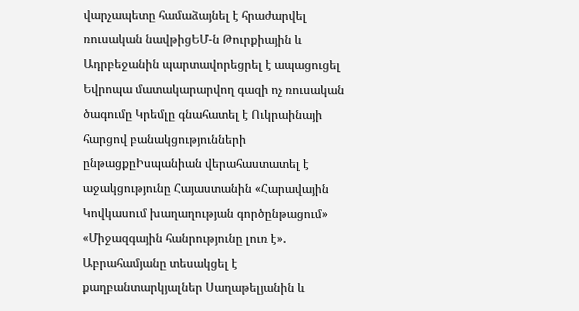վարչապետը համաձայնել է հրաժարվել ռուսական նավթիցԵՄ-ն Թուրքիային և Ադրբեջանին պարտավորեցրել է ապացուցել Եվրոպա մատակարարվող գազի ոչ ռուսական ծագումը Կրեմլը գնահատել է Ուկրաինայի հարցով բանակցությունների ընթացքըԻսպանիան վերահաստատել է աջակցությունը Հայաստանին «Հարավային Կովկասում խաղաղության գործընթացում» «Միջազգային հանրությունը լուռ է»․ Աբրահամյանը տեսակցել է քաղբանտարկյալներ Սաղաթելյանին և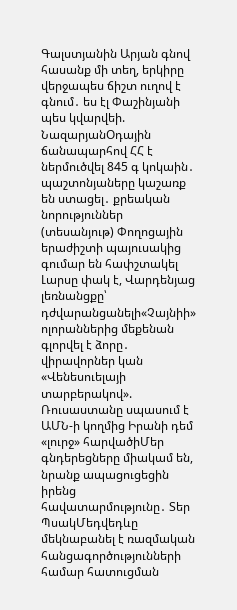Գալստյանին Արյան գնով հասանք մի տեղ, երկիրը վերջապես ճիշտ ուղով է գնում․ ես էլ Փաշինյանի պես կվարվեի. ՆազարյանՕդային ճանապարհով ՀՀ է ներմուծվել 845 գ կոկաին․ պաշտոնյաները կաշառք են ստացել․ քրեական նորություններ (տեսանյութ) Փողոցային երաժիշտի պայուսակից գումար են հափշտակել Լարսը փակ է, Վարդենյաց լեռնանցքը՝ դժվարանցանելի«Չայնիի» ոլորաններից մեքենան գլորվել է ձորը․ վիրավորներ կան «Վենեսուելայի տարբերակով». Ռուսաստանը սպասում է ԱՄՆ-ի կողմից Իրանի դեմ «լուրջ» հարվածիՄեր գնդերեցները միակամ են, նրանք ապացուցեցին իրենց հավատարմությունը․ Տեր ՊսակՄեդվեդևը մեկնաբանել է ռազմական հանցագործությունների համար հատուցման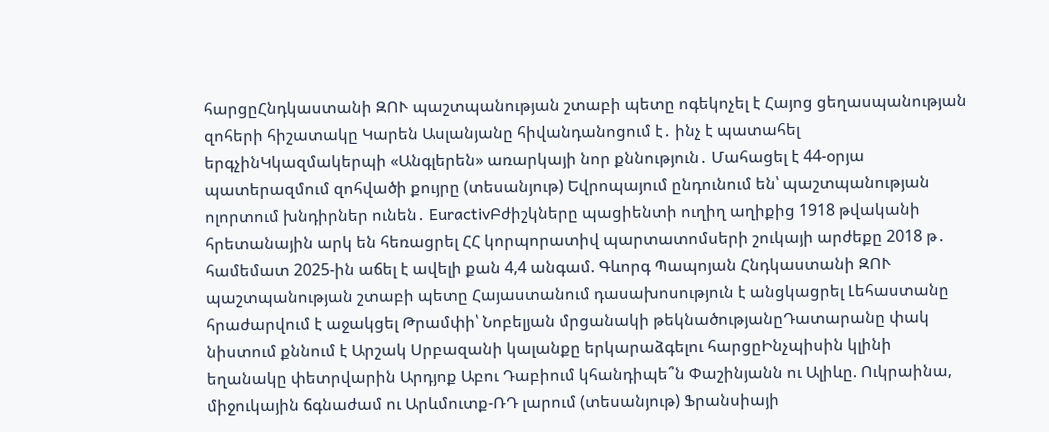հարցըՀնդկաստանի ԶՈՒ պաշտպանության շտաբի պետը ոգեկոչել է Հայոց ցեղասպանության զոհերի հիշատակը Կարեն Ասլանյանը հիվանդանոցում է․ ինչ է պատահել երգչինԿկազմակերպի «Անգլերեն» առարկայի նոր քննություն․ Մահացել է 44-օրյա պատերազմում զոհվածի քույրը (տեսանյութ) Եվրոպայում ընդունում են՝ պաշտպանության ոլորտում խնդիրներ ունեն․ EuractivԲժիշկները պացիենտի ուղիղ աղիքից 1918 թվականի հրետանային արկ են հեռացրել ՀՀ կորպորատիվ պարտատոմսերի շուկայի արժեքը 2018 թ․ համեմատ 2025-ին աճել է ավելի քան 4,4 անգամ. Գևորգ Պապոյան Հնդկաստանի ԶՈՒ պաշտպանության շտաբի պետը Հայաստանում դասախոսություն է անցկացրել Լեհաստանը հրաժարվում է աջակցել Թրամփի՝ Նոբելյան մրցանակի թեկնածությանըԴատարանը փակ նիստում քննում է Արշակ Սրբազանի կալանքը երկարաձգելու հարցըԻնչպիսին կլինի եղանակը փետրվարին Արդյոք Աբու Դաբիում կհանդիպե՞ն Փաշինյանն ու Ալիևը. Ուկրաինա, միջուկային ճգնաժամ ու Արևմուտք-ՌԴ լարում (տեսանյութ) Ֆրանսիայի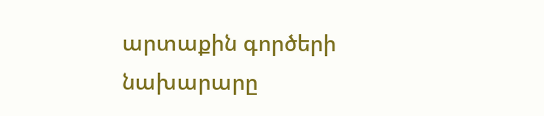արտաքին գործերի նախարարը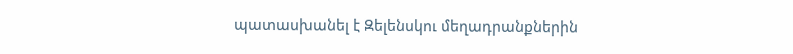պատասխանել է Զելենսկու մեղադրանքներին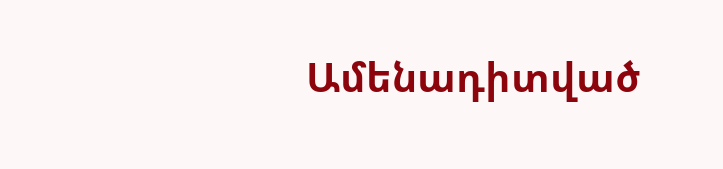Ամենադիտված